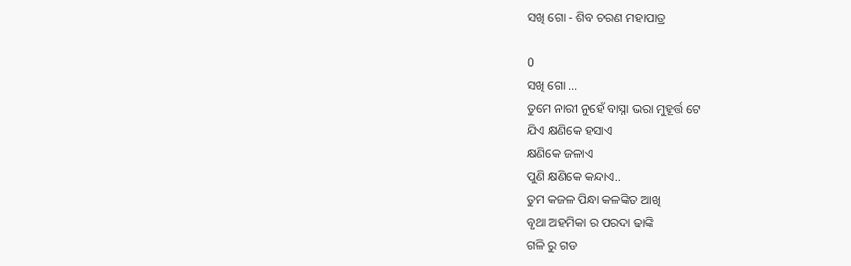ସଖି ଗୋ - ଶିବ ଚରଣ ମହାପାତ୍ର

0
ସଖି ଗୋ ...
ତୁମେ ନାରୀ ନୁହେଁ ବାସ୍ନା ଭରା ମୁହୂର୍ତ୍ତ ଟେ
ଯିଏ କ୍ଷଣିକେ ହସାଏ
କ୍ଷଣିକେ ଜଳାଏ
ପୁଣି କ୍ଷଣିକେ କନ୍ଦାଏ..
ତୁମ କଜଳ ପିନ୍ଧା କଳଙ୍କିତ ଆଖି
ବୃଥା ଅହମିକା ର ପରଦା ଢାଙ୍କି
ଗଳି ରୁ ଗଡ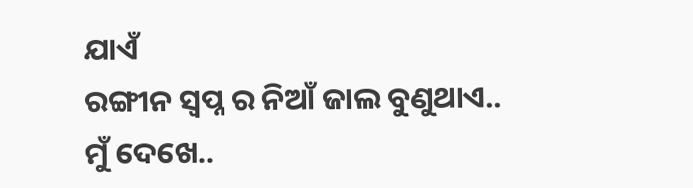ଯାଏଁ
ରଙ୍ଗୀନ ସ୍ଵପ୍ନ ର ନିଆଁ ଜାଲ ବୁଣୁଥାଏ..
ମୁଁ ଦେଖେ..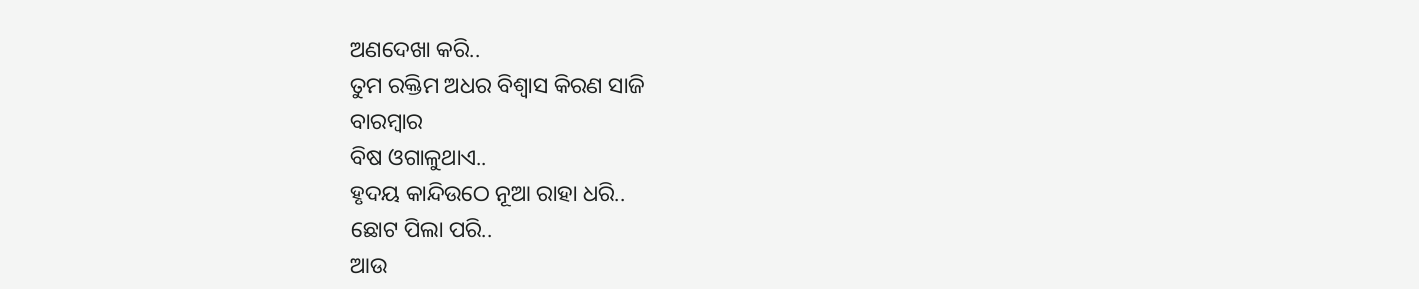ଅଣଦେଖା କରି..
ତୁମ ରକ୍ତିମ ଅଧର ବିଶ୍ୱାସ କିରଣ ସାଜି
ବାରମ୍ବାର
ବିଷ ଓଗାଳୁଥାଏ..
ହୃଦୟ କାନ୍ଦିଉଠେ ନୂଆ ରାହା ଧରି..
ଛୋଟ ପିଲା ପରି..
ଆଉ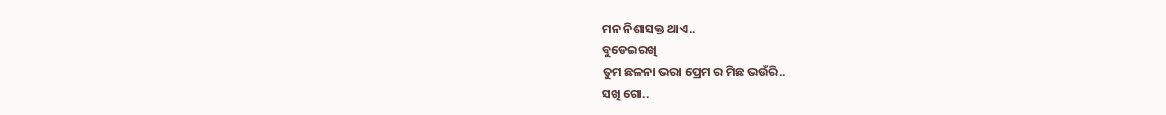ମନ ନିଶାସକ୍ତ ଥାଏ..
ବୁଡେଇରଖି
ତୁମ ଛଳନା ଭରା ପ୍ରେମ ର ମିଛ ଭଉଁରି..
ସଖି ଗୋ..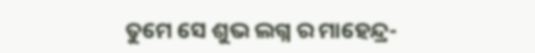ତୁମେ ସେ ଶୁଭ ଲଗ୍ନ ର ମାହେନ୍ଦ୍ର-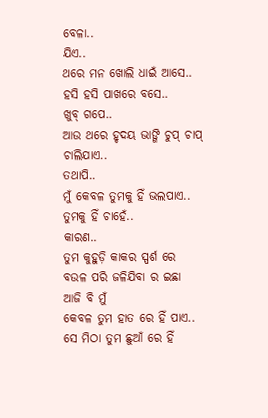ବେଳା..
ଯିଏ..
ଥରେ ମନ ଖୋଲି ଧାଇଁ ଆସେ..
ହସି ହସି ପାଖରେ ବସେ..
ଖୁବ୍ ଗପେ..
ଆଉ ଥରେ ହୃଦୟ ଭାଙ୍ଗି ଚୁପ୍ ଚାପ୍  ଚାଲିଯାଏ..
ତଥାପି..
ମୁଁ କେବଳ ତୁମକୁ ହିଁ ଭଲପାଏ..
ତୁମକୁ ହିଁ ଚାହେଁ..
କାରଣ..
ତୁମ କୁହୁଡ଼ି କାକର ସ୍ପର୍ଶ ରେ
ବଉଳ ପରି ଜଳିଯିବା ର ଇଛା
ଆଜି ବି ମୁଁ
କେବଳ ତୁମ ହାତ ରେ ହିଁ ପାଏ..
ସେ ମିଠା ତୁମ ଛୁଆଁ ରେ ହିଁ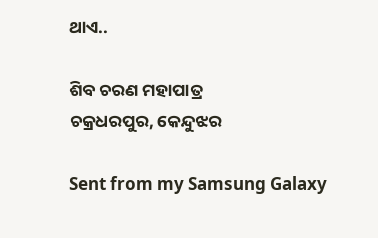ଥାଏ..

ଶିବ ଚରଣ ମହାପାତ୍ର
ଚକ୍ରଧରପୁର, କେନ୍ଦୁଝର

Sent from my Samsung Galaxy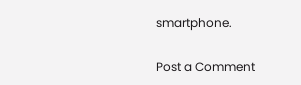smartphone.

Post a Comment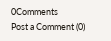0Comments
Post a Comment (0)